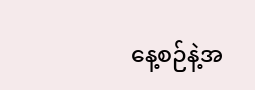နေ့စဉ်နဲ့အ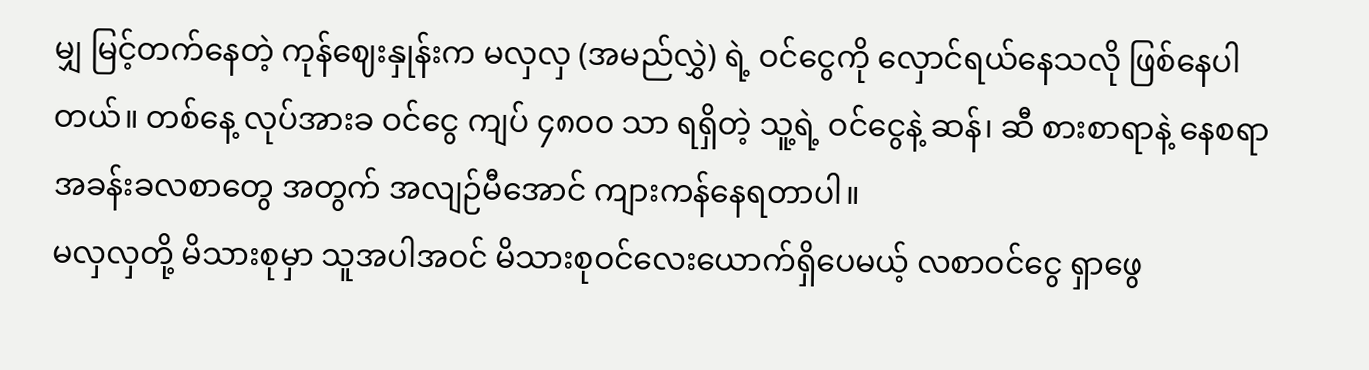မျှ မြင့်တက်နေတဲ့ ကုန်ဈေးနှုန်းက မလှလှ (အမည်လွှဲ) ရဲ့ ဝင်ငွေကို လှောင်ရယ်နေသလို ဖြစ်နေပါတယ်။ တစ်နေ့ လုပ်အားခ ဝင်ငွေ ကျပ် ၄၈၀၀ သာ ရရှိတဲ့ သူ့ရဲ့ ဝင်ငွေနဲ့ ဆန်၊ ဆီ စားစာရာနဲ့ နေစရာ အခန်းခလစာတွေ အတွက် အလျဉ်မီအောင် ကျားကန်နေရတာပါ။
မလှလှတို့ မိသားစုမှာ သူအပါအဝင် မိသားစုဝင်လေးယောက်ရှိပေမယ့် လစာဝင်ငွေ ရှာဖွေ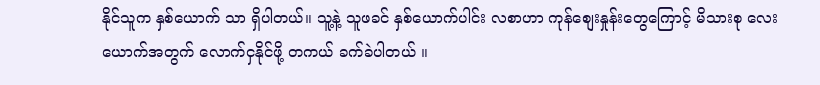နိုင်သူက နှစ်ယောက် သာ ရှိပါတယ်။ သူ့နဲ့ သူဖခင် နှစ်ယောက်ပါင်း လစာဟာ ကုန်စျေးနှုန်းတွေကြောင့် မိသားစု လေးယောက်အတွက် လောက်ငှနိုင်ဖို့ တကယ် ခက်ခဲပါတယ် ။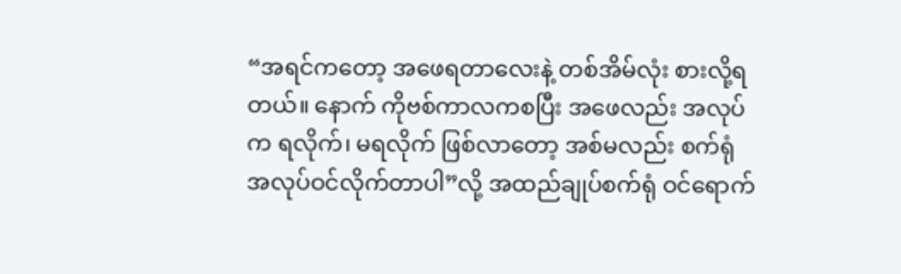“အရင်ကတော့ အဖေရတာလေးနဲ့ တစ်အိမ်လုံး စားလို့ရတယ်။ နောက် ကိုဗစ်ကာလကစပြီး အဖေလည်း အလုပ်က ရလိုက်၊ မရလိုက် ဖြစ်လာတော့ အစ်မလည်း စက်ရုံ အလုပ်ဝင်လိုက်တာပါ”လို့ အထည်ချုပ်စက်ရုံ ဝင်ရောက်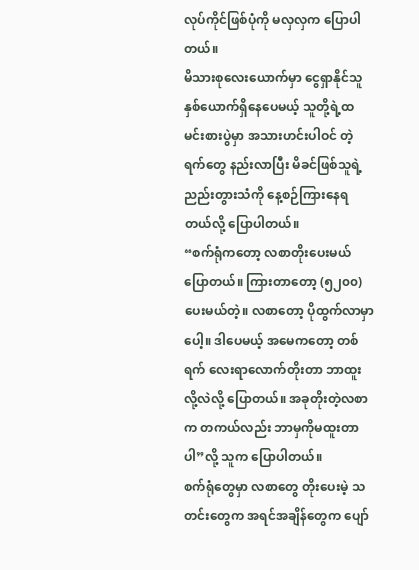လုပ်ကိုင်ဖြစ်ပုံကို မလှလှက ပြောပါတယ်။
မိသားစုလေးယောက်မှာ ငွေရှာနိုင်သူ နှစ်ယောက်ရှိနေပေမယ့် သူတို့ရဲ့ထမင်းစားပွဲမှာ အသားဟင်းပါဝင် တဲ့ ရက်တွေ နည်းလာပြီး မိခင်ဖြစ်သူရဲ့ ညည်းတွားသံကို နေ့စဉ်ကြားနေရတယ်လို့ ပြောပါတယ်။
“စက်ရုံကတော့ လစာတိုးပေးမယ်ပြောတယ်။ ကြားတာတော့ (၅၂၀၀) ပေးမယ်တဲ့။ လစာတော့ ပိုထွက်လာမှာ ပေါ့။ ဒါပေမယ့် အမေကတော့ တစ်ရက် လေးရာလောက်တိုးတာ ဘာထူးလို့လဲလို့ ပြောတယ်။ အခုတိုးတဲ့လစာက တကယ်လည်း ဘာမှကိုမထူးတာပါ”လို့ သူက ပြောပါတယ်။
စက်ရုံတွေမှာ လစာတွေ တိုးပေးမဲ့ သတင်းတွေက အရင်အချိန်တွေက ပျော်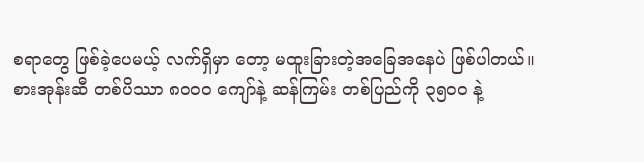စရာတွေ ဖြစ်ခဲ့ပေမယ့် လက်ရှိမှာ တော့ မထူးခြားတဲ့အခြေအနေပဲ ဖြစ်ပါတယ်။
စားအုန်းဆီ တစ်ပိဿာ ၈၀၀၀ ကျော်နဲ့ ဆန်ကြမ်း တစ်ပြည်ကို ၃၅၀၀ နဲ့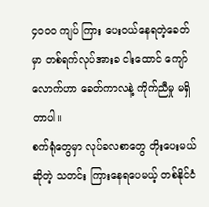၄၀၀၀ ကျပ် ကြား ပေးဝယ်နေရတဲ့ခေတ်မှာ တစ်ရက်လုပ်အားခ ငါးထောင် ကျော်လောက်ဟာ ခေတ်ကာလနဲ့ ကိုက်ညီမှု မရှိတာပါ။
စက်ရုံတွေမှာ လုပ်ခလစာတွေ တိုးပေးမယ်ဆိုတဲ့ သတင်း ကြားနေရပေမယ့် တစ်နိုင်ငံ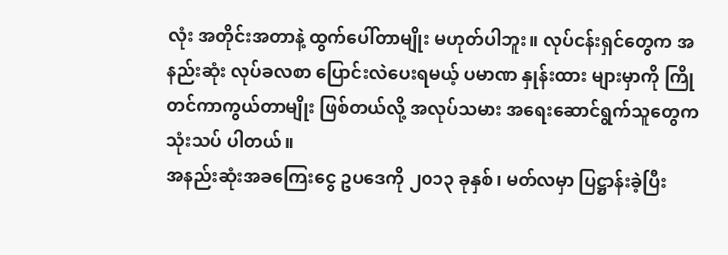လုံး အတိုင်းအတာနဲ့ ထွက်ပေါ်တာမျိုး မဟုတ်ပါဘူး။ လုပ်ငန်းရှင်တွေက အနည်းဆုံး လုပ်ခလစာ ပြောင်းလဲပေးရမယ့် ပမာဏ နှုန်းထား များမှာကို ကြိုတင်ကာကွယ်တာမျိုး ဖြစ်တယ်လို့ အလုပ်သမား အရေးဆောင်ရွက်သူတွေက သုံးသပ် ပါတယ်။
အနည်းဆုံးအခကြေးငွေ ဥပဒေကို ၂၀၁၃ ခုနှစ်၊ မတ်လမှာ ပြဋ္ဌာန်းခဲ့ပြီး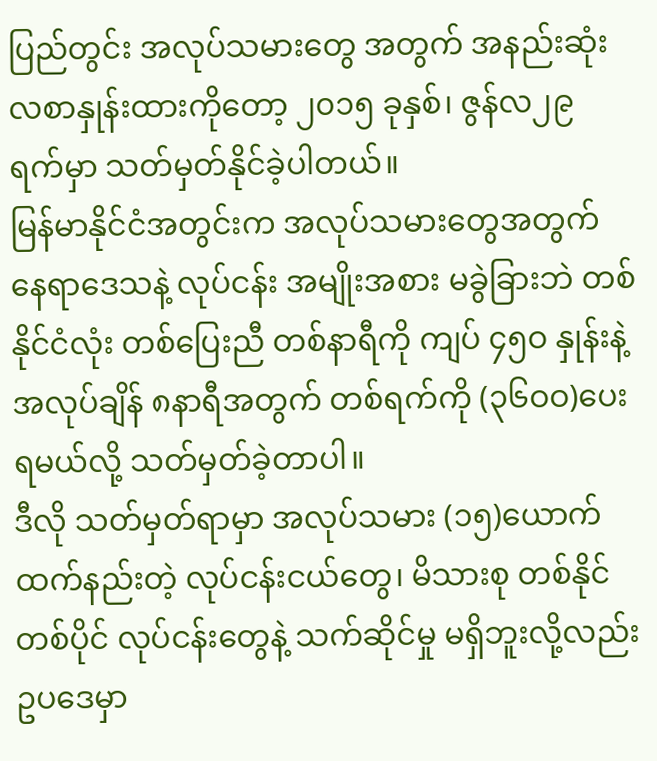ပြည်တွင်း အလုပ်သမားတွေ အတွက် အနည်းဆုံး လစာနှုန်းထားကိုတော့ ၂၀၁၅ ခုနှစ်၊ ဇွန်လ၂၉ ရက်မှာ သတ်မှတ်နိုင်ခဲ့ပါတယ်။
မြန်မာနိုင်ငံအတွင်းက အလုပ်သမားတွေအတွက် နေရာဒေသနဲ့ လုပ်ငန်း အမျိုးအစား မခွဲခြားဘဲ တစ်နိုင်ငံလုံး တစ်ပြေးညီ တစ်နာရီကို ကျပ် ၄၅ဝ နှုန်းနဲ့ အလုပ်ချိန် ၈နာရီအတွက် တစ်ရက်ကို (၃၆ဝဝ)ပေးရမယ်လို့ သတ်မှတ်ခဲ့တာပါ။
ဒီလို သတ်မှတ်ရာမှာ အလုပ်သမား (၁၅)ယောက်ထက်နည်းတဲ့ လုပ်ငန်းငယ်တွေ၊ မိသားစု တစ်နိုင်တစ်ပိုင် လုပ်ငန်းတွေနဲ့ သက်ဆိုင်မှု မရှိဘူးလို့လည်း ဥပဒေမှာ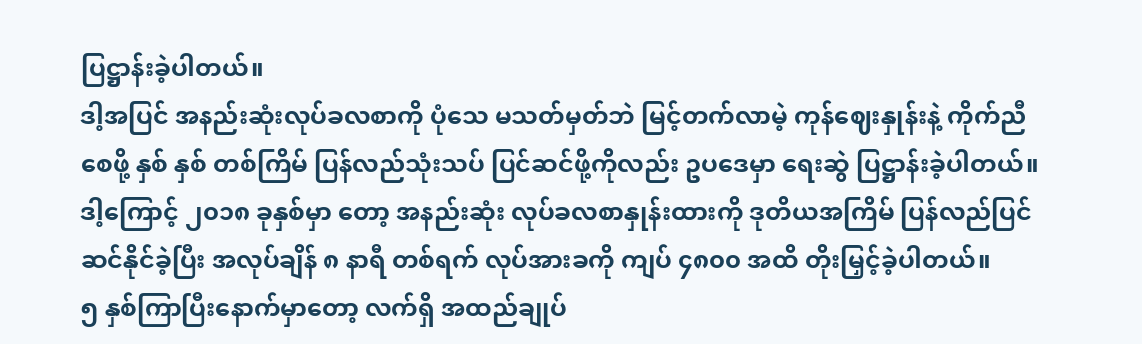ပြဋ္ဌာန်းခဲ့ပါတယ်။
ဒါ့အပြင် အနည်းဆုံးလုပ်ခလစာကို ပုံသေ မသတ်မှတ်ဘဲ မြင့်တက်လာမဲ့ ကုန်ဈေးနှုန်းနဲ့ ကိုက်ညီစေဖို့ နှစ် နှစ် တစ်ကြိမ် ပြန်လည်သုံးသပ် ပြင်ဆင်ဖို့ကိုလည်း ဥပဒေမှာ ရေးဆွဲ ပြဋ္ဌာန်းခဲ့ပါတယ်။
ဒါ့ကြောင့် ၂၀၁၈ ခုနှစ်မှာ တော့ အနည်းဆုံး လုပ်ခလစာနှုန်းထားကို ဒုတိယအကြိမ် ပြန်လည်ပြင်ဆင်နိုင်ခဲ့ပြီး အလုပ်ချိန် ၈ နာရီ တစ်ရက် လုပ်အားခကို ကျပ် ၄၈၀၀ အထိ တိုးမြှင့်ခဲ့ပါတယ်။
၅ နှစ်ကြာပြီးနောက်မှာတော့ လက်ရှိ အထည်ချုပ်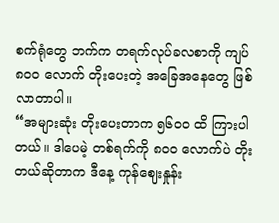စက်ရုံတွေ ဘက်က တရက်လုပ်ခလစာကို ကျပ် ၈၀၀ လောက် တိုးပေးတဲ့ အခြေအနေတွေ ဖြစ်လာတာပါ။
“အများဆုံး တိုးပေးတာက ၅၆၀၀ ထိ ကြားပါတယ်။ ဒါပေမဲ့ တစ်ရက်ကို ၈၀၀ လောက်ပဲ တိုးတယ်ဆိုတာက ဒီနေ့ ကုန်ဈေးနှုန်း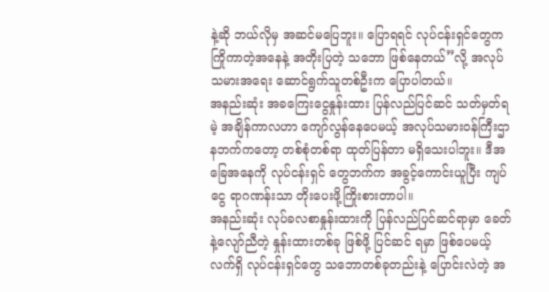နဲ့ဆို ဘယ်လိုမှ အဆင်မပြေဘူး။ ပြောရရင် လုပ်ငန်းရှင်တွေက ကြိုကာတဲ့အနေနဲ့ အတိုးပြတဲ့ သဘော ဖြစ်နေတယ်”လို့ အလုပ်သမားအရေး ဆောင်ရွက်သူတစ်ဦးက ပြောပါတယ်။
အနည်းဆုံး အခကြေးငွေနှုန်းထား ပြန်လည်ပြင်ဆင် သတ်မှတ်ရမဲ့ အချိန်ကာလဟာ ကျော်လွန်နေပေမယ့် အလုပ်သမားဝန်ကြီးဌာနဘက်ကတော့ တစ်စုံတစ်ရာ ထုတ်ပြန်တာ မရှိသေးပါဘူး။ ဒီအခြေအနေကို လုပ်ငန်းရှင် တွေဘက်က အခွင့်ကောင်းယူပြီး ကျပ်ငွေ ရာဂဏန်းသာ တိုးပေးဖို့ကြိုးစားတာပါ။
အနည်းဆုံး လုပ်ခလစာနှုန်းထားကို ပြန်လည်ပြင်ဆင်ရာမှာ ခေတ်နဲ့လျော်ညီတဲ့ နှုန်းထားတစ်ခု ဖြစ်ဖို့ ပြင်ဆင် ရမှာ ဖြစ်ပေမယ့် လက်ရှိ လုပ်ငန်းရှင်တွေ သဘောတစ်ခုတည်းနဲ့ ပြောင်းလဲတဲ့ အ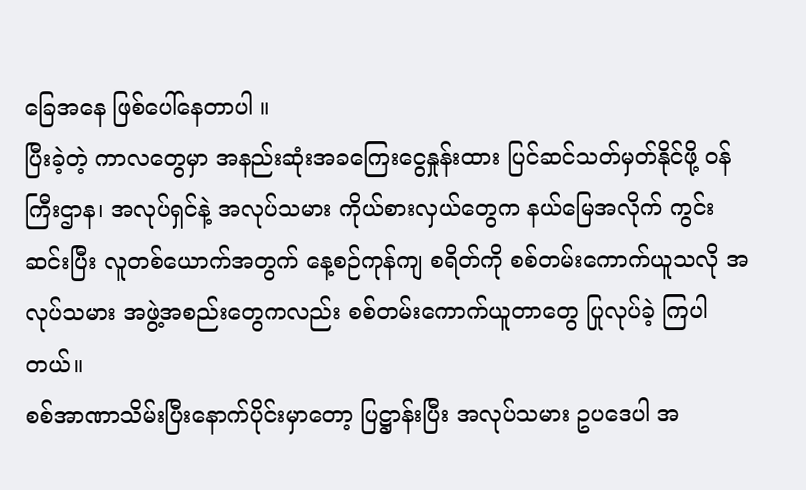ခြေအနေ ဖြစ်ပေါ်နေတာပါ ။
ပြီးခဲ့တဲ့ ကာလတွေမှာ အနည်းဆုံးအခကြေးငွေနှုန်းထား ပြင်ဆင်သတ်မှတ်နိုင်ဖို့ ဝန်ကြီးဌာန၊ အလုပ်ရှင်နဲ့ အလုပ်သမား ကိုယ်စားလှယ်တွေက နယ်မြေအလိုက် ကွင်းဆင်းပြီး လူတစ်ယောက်အတွက် နေ့စဉ်ကုန်ကျ စရိတ်ကို စစ်တမ်းကောက်ယူသလို အလုပ်သမား အဖွဲ့အစည်းတွေကလည်း စစ်တမ်းကောက်ယူတာတွေ ပြုလုပ်ခဲ့ ကြပါတယ်။
စစ်အာဏာသိမ်းပြီးနောက်ပိုင်းမှာတော့ ပြဋ္ဌာန်းပြီး အလုပ်သမား ဥပဒေပါ အ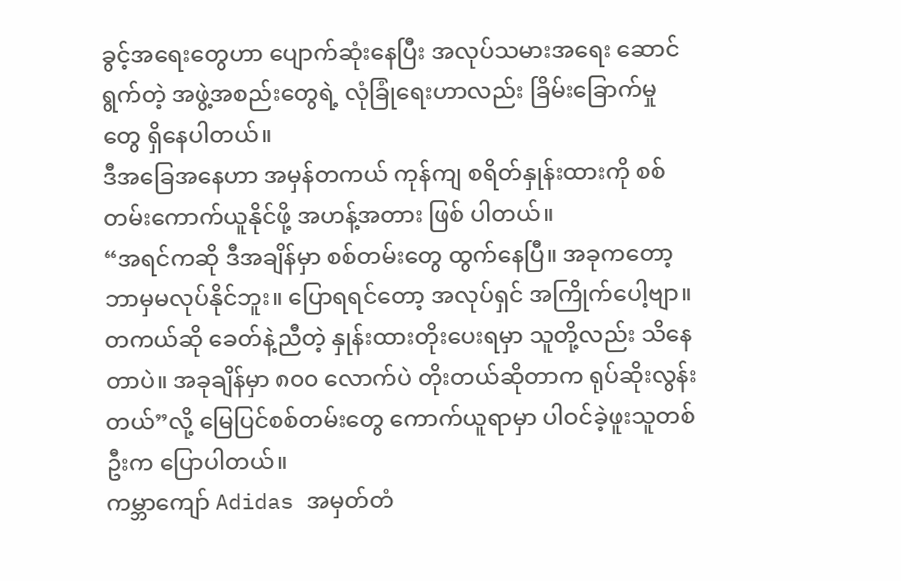ခွင့်အရေးတွေဟာ ပျောက်ဆုံးနေပြီး အလုပ်သမားအရေး ဆောင်ရွက်တဲ့ အဖွဲ့အစည်းတွေရဲ့ လုံခြုံရေးဟာလည်း ခြိမ်းခြောက်မှုတွေ ရှိနေပါတယ်။
ဒီအခြေအနေဟာ အမှန်တကယ် ကုန်ကျ စရိတ်နှုန်းထားကို စစ်တမ်းကောက်ယူနိုင်ဖို့ အဟန့်အတား ဖြစ် ပါတယ်။
“အရင်ကဆို ဒီအချိန်မှာ စစ်တမ်းတွေ ထွက်နေပြီ။ အခုကတော့ ဘာမှမလုပ်နိုင်ဘူး။ ပြောရရင်တော့ အလုပ်ရှင် အကြိုက်ပေါ့ဗျာ။ တကယ်ဆို ခေတ်နဲ့ညီတဲ့ နှုန်းထားတိုးပေးရမှာ သူတို့လည်း သိနေတာပဲ။ အခုချိန်မှာ ၈၀၀ လောက်ပဲ တိုးတယ်ဆိုတာက ရုပ်ဆိုးလွန်းတယ်”လို့ မြေပြင်စစ်တမ်းတွေ ကောက်ယူရာမှာ ပါဝင်ခဲ့ဖူးသူတစ်ဦးက ပြောပါတယ်။
ကမ္ဘာကျော် Adidas အမှတ်တံ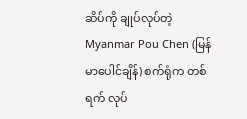ဆိပ်ကို ချုပ်လုပ်တဲ့ Myanmar Pou Chen (မြန်မာပေါင်ချိန်) စက်ရုံက တစ်ရက် လုပ်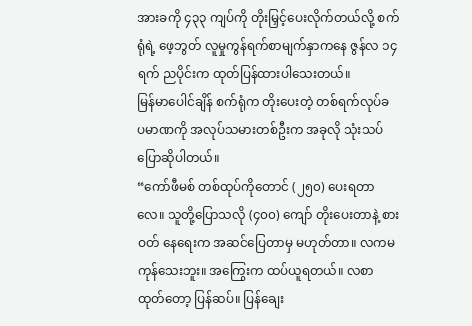အားခကို ၄၃၃ ကျပ်ကို တိုးမြှင့်ပေးလိုက်တယ်လို့ စက်ရုံရဲ့ ဖေ့ဘွတ် လူမှုကွန်ရက်စာမျက်နှာကနေ ဇွန်လ ၁၄ ရက် ညပိုင်းက ထုတ်ပြန်ထားပါသေးတယ်။
မြန်မာပေါင်ချိန် စက်ရုံက တိုးပေးတဲ့ တစ်ရက်လုပ်ခ ပမာဏကို အလုပ်သမားတစ်ဦးက အခုလို သုံးသပ် ပြောဆိုပါတယ်။
“ကော်ဖီမစ် တစ်ထုပ်ကိုတောင် (၂၅၀) ပေးရတာလေ။ သူတို့ပြောသလို (၄၀၀) ကျော် တိုးပေးတာနဲ့ စားဝတ် နေရေးက အဆင်ပြေတာမှ မဟုတ်တာ။ လကမကုန်သေးဘူး။ အကြွေးက ထပ်ယူရတယ်။ လစာထုတ်တော့ ပြန်ဆပ်။ ပြန်ချေး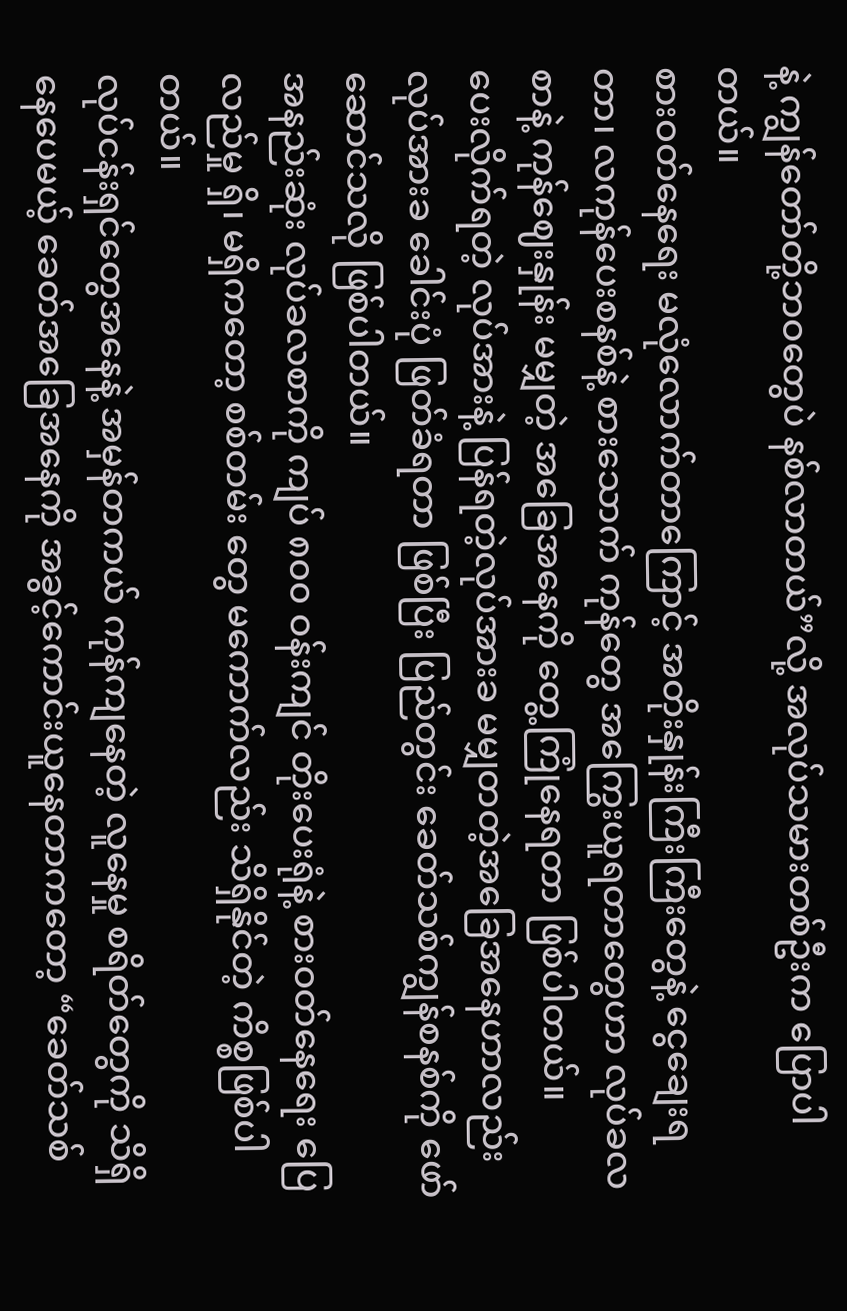နဲ့ ကျွန်တော်တို့ဘဝတွေပဲ နစ်လာတယ်”လို့ အလုပ်သမားတစ်ဦးက ပြောပါတယ်။
စားဝတ်နေရေး မလုံလောက်တာကြောင့် အတိုးနှုန်းကြီးကြီးတွေနဲ့ ငွေချေးရတာ၊ လကုန်ပေးစနစ်နဲ့ စားသောက် ကုန်တွေ အကြွေးယူရတာတွေဟာ လုပ်ခလစာနဲ့ ကုန်ဈေးနှုန်း မမျှတဲ့ အခြေအနေကို တွေ့ကြုံနေရတာ ဖြစ်ပါတယ်။
ပေးလိုက်ရတဲ့ လုပ်အားနဲ့ ပြန်ရတဲ့လုပ်အားခ မမျှတတဲ့အခြေအနေဟာလည်း လုပ်အားခ ခေါင်းပုံ ဖြတ်ခံရတာ ဖြစ်ပြီး ပြည်တွင်း ခေတ်သစ်ကျွန်စနစ်ကို ဖော်ဆောင်သလို ဖြစ်ပါတယ်။
အနည်းဆုံး လုပ်ခလစာကို ကျပ် ၈၀၀ ဝန်းကျင် တိုးပေးရုံနဲ့ စားဝတ်နေရေး ပြေလည်မှု ရှိ၊ မရှိကတော့ စစ်တမ်း တွေ မကောက်လည်း သိရှိနိုင်တဲ့ ကိစ္စဖြစ်ပါတယ်။
လုပ်ငန်းရှင်တွေအနေနဲ့ အမှန်တကယ် ကုန်ကျနေတဲ့ လူနေမှု စရိတ်တွေကို သိရှိနေပေမယ့် ခေတ်အခြေအနေကို အခွင့်ကောင်းယူနေတာကတော့ “ခေတ်သစ်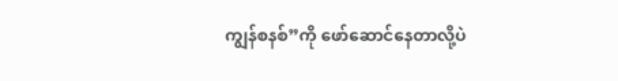ကျွန်စနစ်”ကို ဖော်ဆောင်နေတာလို့ပဲ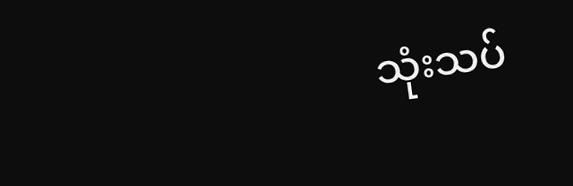သုံးသပ်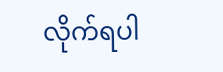လိုက်ရပါ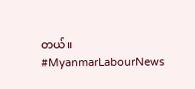တယ်။
#MyanmarLabourNews